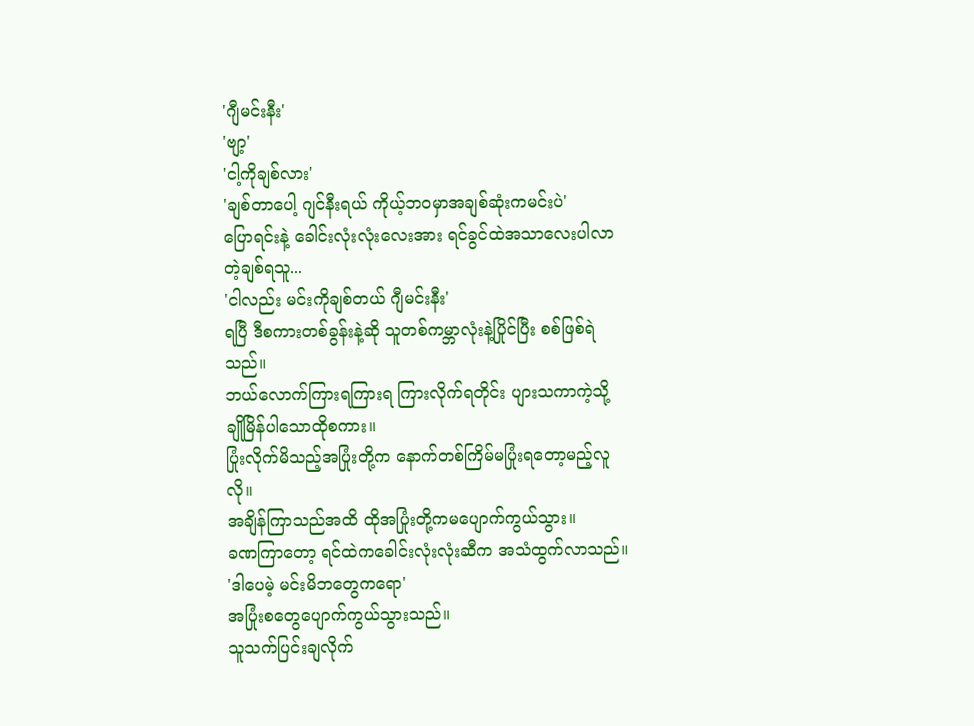'ဂျီမင်းနီး'
'ဗျာ့'
'ငါ့ကိုချစ်လား'
'ချစ်တာပေါ့ ဂျင်နီးရယ် ကိုယ့်ဘဝမှာအချစ်ဆုံးကမင်းပဲ'
ပြောရင်းနဲ့ ခေါင်းလုံးလုံးလေးအား ရင်ခွင်ထဲအသာလေးပါလာတဲ့ချစ်ရသူ...
'ငါလည်း မင်းကိုချစ်တယ် ဂျီမင်းနီး'
ရပြီ ဒီစကားတစ်ခွန်းနဲ့ဆို သူတစ်ကမ္ဘာလုံးနဲ့ပြိုင်ပြီး စစ်ဖြစ်ရဲသည်။
ဘယ်လောက်ကြားရကြားရ ကြားလိုက်ရတိုင်း ပျားသကာကဲ့သို့ ချိုမြိန်ပါသောထိုစကား။
ပြုံးလိုက်မိသည့်အပြုံးတို့က နောက်တစ်ကြိမ်မပြုံးရတော့မည့်လူလို။
အချိန်ကြာသည်အထိ ထိုအပြုံးတို့ကမပျောက်ကွယ်သွား။
ခဏကြာတော့ ရင်ထဲကခေါင်းလုံးလုံးဆီက အသံထွက်လာသည်။
'ဒါပေမဲ့ မင်းမိဘတွေကရော'
အပြုံးစတွေပျောက်ကွယ်သွားသည်။
သူသက်ပြင်းချလိုက်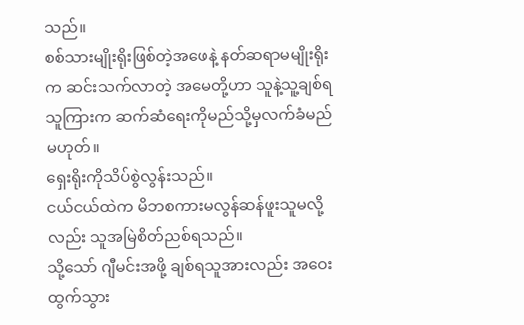သည်။
စစ်သားမျိုးရိုးဖြစ်တဲ့အဖေနဲ့ နတ်ဆရာမမျိုးရိုးက ဆင်းသက်လာတဲ့ အမေတို့ဟာ သူနဲ့သူ့ချစ်ရသူကြားက ဆက်ဆံရေးကိုမည်သို့မှလက်ခံမည်မဟုတ်။
ရှေးရိုးကိုသိပ်စွဲလွန်းသည်။
ငယ်ငယ်ထဲက မိဘစကားမလွန်ဆန်ဖူးသူမလို့လည်း သူအမြဲစိတ်ညစ်ရသည်။
သို့သော် ဂျီမင်းအဖို့ ချစ်ရသူအားလည်း အဝေးထွက်သွား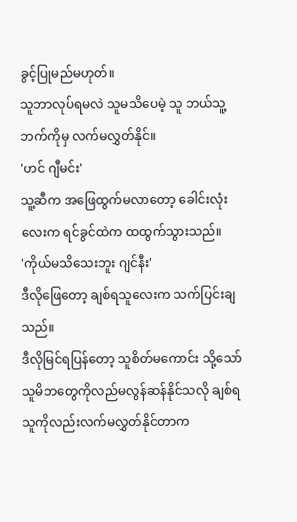ခွင့်ပြုမည်မဟုတ်။
သူဘာလုပ်ရမလဲ သူမသိပေမဲ့ သူ ဘယ်သူ့ဘက်ကိုမှ လက်မလွှတ်နိုင်။
'ဟင် ဂျီမင်း'
သူ့ဆီက အဖြေထွက်မလာတော့ ခေါင်းလုံးလေးက ရင်ခွင်ထဲက ထထွက်သွားသည်။
'ကိုယ်မသိသေးဘူး ဂျင်နီး'
ဒီလိုဖြေတော့ ချစ်ရသူလေးက သက်ပြင်းချသည်။
ဒီလိုမြင်ရပြန်တော့ သူစိတ်မကောင်း သို့သော် သူမိဘတွေကိုလည်မလွန်ဆန်နိုင်သလို ချစ်ရသူကိုလည်းလက်မလွှတ်နိုင်တာက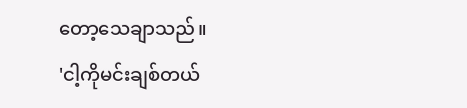တော့သေချာသည်။
'ငါ့ကိုမင်းချစ်တယ်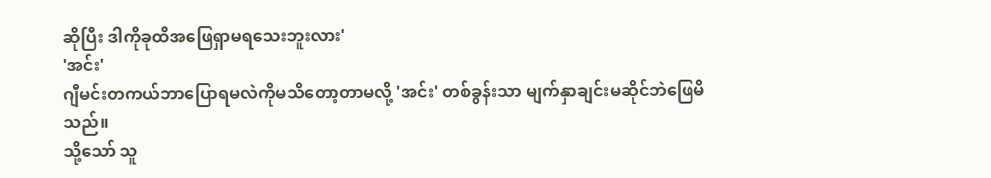ဆိုပြီး ဒါကိုခုထိအဖြေရှာမရသေးဘူးလား'
'အင်း'
ဂျီမင်းတကယ်ဘာပြောရမလဲကိုမသိတော့တာမလို့ 'အင်း' တစ်ခွန်းသာ မျက်နှာချင်းမဆိုင်ဘဲဖြေမိသည်။
သို့သော် သူ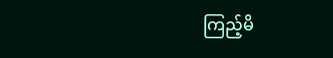ကြည့်မိ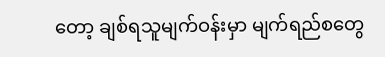တော့ ချစ်ရသူမျက်ဝန်းမှာ မျက်ရည်စတွေ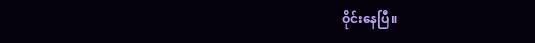ဝိုင်းနေပြီ။